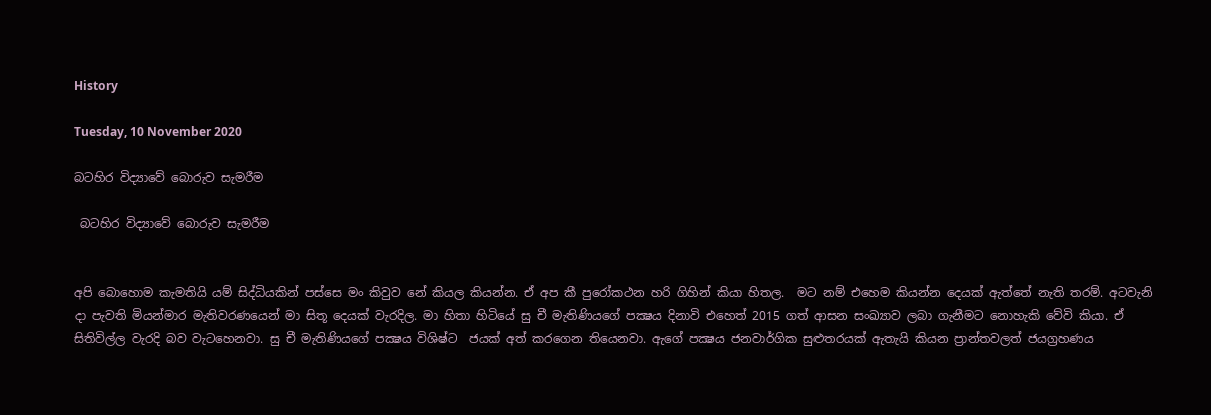History

Tuesday, 10 November 2020

බටහිර විද්‍යාවේ බොරුව සැමරීම

 බටහිර විද්‍යාවේ බොරුව සැමරීම


අපි බොහොම කැමතියි යම් සිද්ධියකින් පස්සෙ මං කිවුව නේ කියල කියන්න. ඒ අප කී පුරෝකථන හරි ගිහින් කියා හිතල.  මට නම් එහෙම කියන්න දෙයක් ඇත්තේ නැති තරම්. අටවැනි දා පැවති මියන්මාර මැතිවරණයෙන් මා සිතූ දෙයක් වැරදිල. මා හිතා හිටියේ සු චී මැතිණියගේ පක්‍ෂය දිනාවි එහෙත් 2015 ගත් ආසන සංඛ්‍යාව ලබා ගැනීමට නොහැකි වේවි කියා. ඒ සිතිවිල්ල වැරදි බව වැටහෙනවා. සු චී මැතිණියගේ පක්‍ෂය විශිෂ්ට  ජයක් අත් කරගෙන තියෙනවා. ඇගේ පක්‍ෂය ජනවාර්ගික සුළුතරයක් ඇතැයි කියන ප්‍රාන්තවලත් ජයග්‍රහණය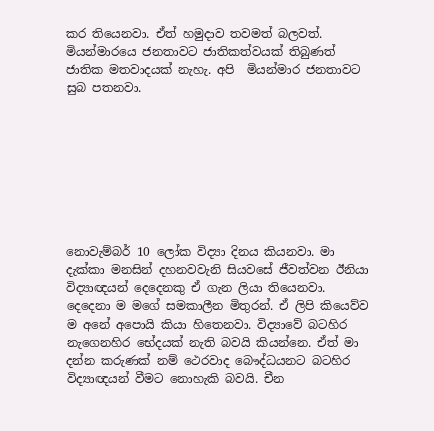කර තියෙනවා. ඒත් හමුදාව තවමත් බලවත්. මියන්මාරයෙ ජනතාවට ජාතිකත්වයක් තිබුණත් ජාතික මතවාදයක් නැහැ. අපි  මියන්මාර ජනතාවට සුබ පතනවා.








නොවැම්බර් 10 ලෝක විද්‍යා දිනය කියනවා. මා දැක්කා මනසින් දහනවවැනි සියවසේ ජීවත්වන ඊනියා විද්‍යාඥයන් දෙදෙනකු ඒ ගැන ලියා තියෙනවා. දෙදෙනා ම මගේ සමකාලීන මිතුරන්. ඒ ලිපි කියෙව්ව ම අනේ අපොයි කියා හිතෙනවා. විද්‍යාවේ බටහිර නැගෙනහිර භේදයක් නැති බවයි කියන්නෙ. ඒත් මා දන්න කරුණක් නම් ථෙරවාද බෞද්ධයනට බටහිර විද්‍යාඥයන් වීමට නොහැකි බවයි. චීන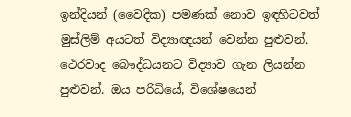ඉන්දියන් (වෛදික) පමණක් නොව ඉඳහිටවත් මුස්ලිම් අයටත් විද්‍යාඥයන් වෙන්න පුළුවන්. ථෙරවාද බෞද්ධයනට විද්‍යාව ගැන ලියන්න පුළුවන්. ඔය පරිධියේ, විශේෂයෙන්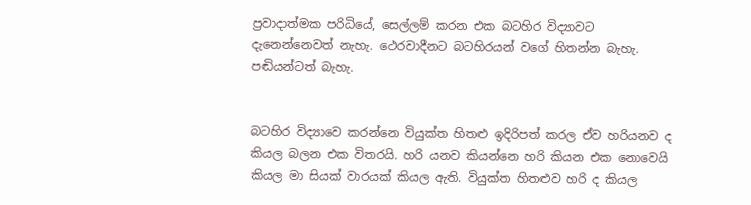ප්‍රවාදාත්මක පරිධියේ, සෙල්ලම් කරන එක බටහිර විද්‍යාවට දැනෙන්නෙවත් නැහැ. ථෙරවාදීනට බටහිරයන් වගේ හිතන්න බැහැ. පඬියන්ටත් බැහැ.


බටහිර විද්‍යාවෙ කරන්නෙ වියුක්ත හිතළු ඉදිරිපත් කරල ඒව හරියනව ද කියල බලන එක විතරයි. හරි යනව කියන්නෙ හරි කියන එක නොවෙයි කියල මා සියක් වාරයක් කියල ඇති. වියුක්ත හිතළුව හරි ද කියල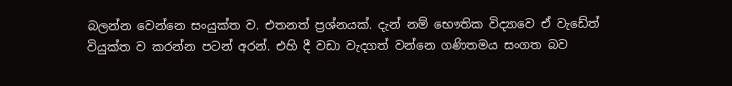බලන්න වෙන්නෙ සංයුක්ත ව. එතනත් ප්‍රශ්නයක්. දැන් නම් භෞතික විද්‍යාවෙ ඒ වැඩේත් වියුක්ත ව කරන්න පටන් අරන්. එහි දී වඩා වැදගත් වන්නෙ ගණිතමය සංගත බව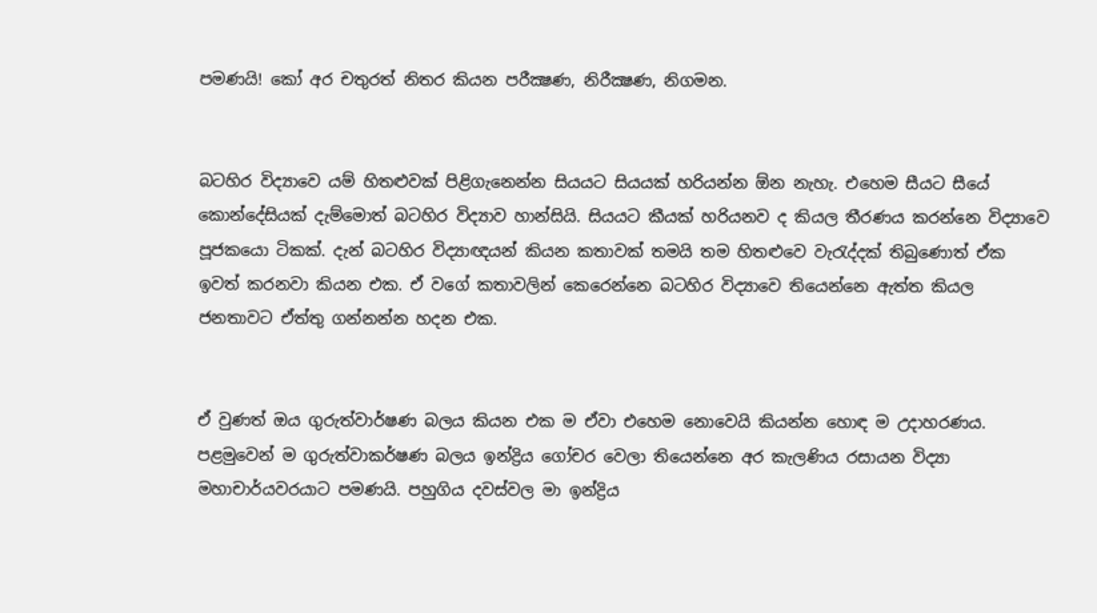පමණයි! කෝ අර චතුරත් නිතර කියන පරීක්‍ෂණ, නිරීක්‍ෂණ, නිගමන.


බටහිර විද්‍යාවෙ යම් හිතළුවක් පිළිගැනෙන්න සියයට සියයක් හරියන්න ඕන නැහැ. එහෙම සීයට සීයේ කොන්දේසියක් දැම්මොත් බටහිර විද්‍යාව හාන්සියි. සියයට කීයක් හරියනව ද කියල තීරණය කරන්නෙ විද්‍යාවෙ පූජකයො ටිකක්. දැන් බටහිර විද්‍යාඥයන් කියන කතාවක් තමයි තම හිතළුවෙ වැරැද්දක් තිබුණොත් ඒක ඉවත් කරනවා කියන එක. ඒ වගේ කතාවලින් කෙරෙන්නෙ බටහිර විද්‍යාවෙ තියෙන්නෙ ඇත්ත කියල ජනතාවට ඒත්තු ගන්නන්න හදන එක.


ඒ වුණත් ඔය ගුරුත්වාර්ෂණ බලය කියන එක ම ඒවා එහෙම නොවෙයි කියන්න හොඳ ම උදාහරණය. පළමුවෙන් ම ගුරුත්වාකර්ෂණ බලය ඉන්ද්‍රිය ගෝචර වෙලා තියෙන්නෙ අර කැලණිය රසායන විද්‍යා මහාචාර්යවරයාට පමණයි. පහුගිය දවස්වල මා ඉන්ද්‍රිය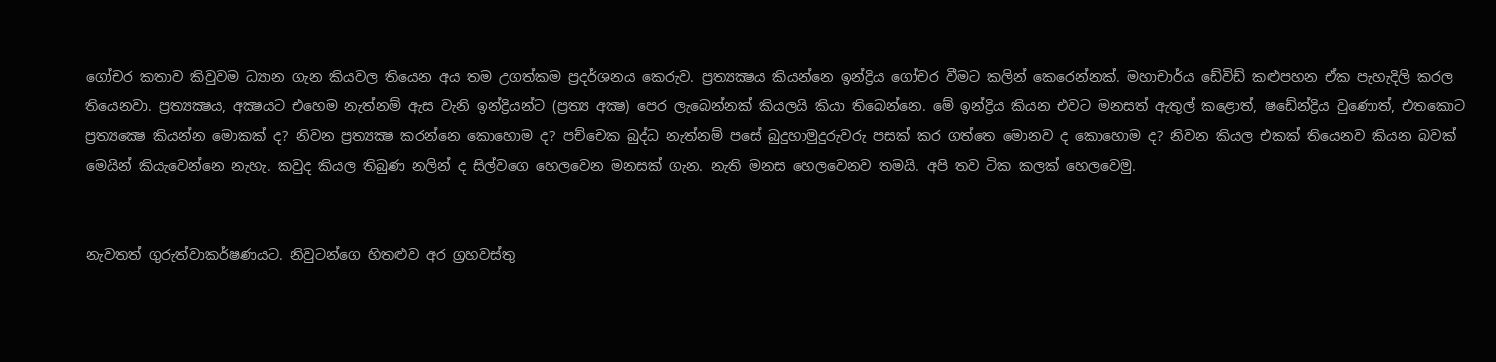ගෝචර කතාව කිවුවම ධ්‍යාන ගැන කියවල තියෙන අය තම උගත්කම ප්‍රදර්ශනය කෙරුව. ප්‍රත්‍යක්‍ෂය කියන්නෙ ඉන්ද්‍රිය ගෝචර වීමට කලින් කෙරෙන්නක්. මහාචාර්ය ඩේවිඩ් කළුපහන ඒක පැහැදිලි කරල තියෙනවා. ප්‍රත්‍යක්‍ෂය, අක්‍ෂයට එහෙම නැත්නම් ඇස වැනි ඉන්ද්‍රියන්ට (ප්‍රත්‍ය අක්‍ෂ) පෙර ලැබෙන්නක් කියලයි කියා තිබෙන්නෙ. මේ ඉන්ද්‍රිය කියන එවට මනසත් ඇතුල් කළොත්, ෂඩේන්ද්‍රිය වුණොත්, එතකොට ප්‍රත්‍යක්‍ෂෙ කියන්න මොකක් ද? නිවන ප්‍රත්‍යක්‍ෂ කරන්නෙ කොහොම ද? පච්චෙක බුද්ධ නැත්නම් පසේ බුදුහාමුදුරුවරු පසක් කර ගත්තෙ මොනව ද කොහොම ද? නිවන කියල එකක් තියෙනව කියන බවක් මෙයින් කියැවෙන්නෙ නැහැ. කවුද කියල තිබුණ නලින් ද සිල්වගෙ හෙලවෙන මනසක් ගැන. නැති මනස හෙලවෙනව තමයි. අපි තව ටික කලක් හෙලවෙමු.


නැවතත් ගුරුත්වාකර්ෂණයට. නිවුටන්ගෙ හිතළුව අර ග්‍රහවස්තු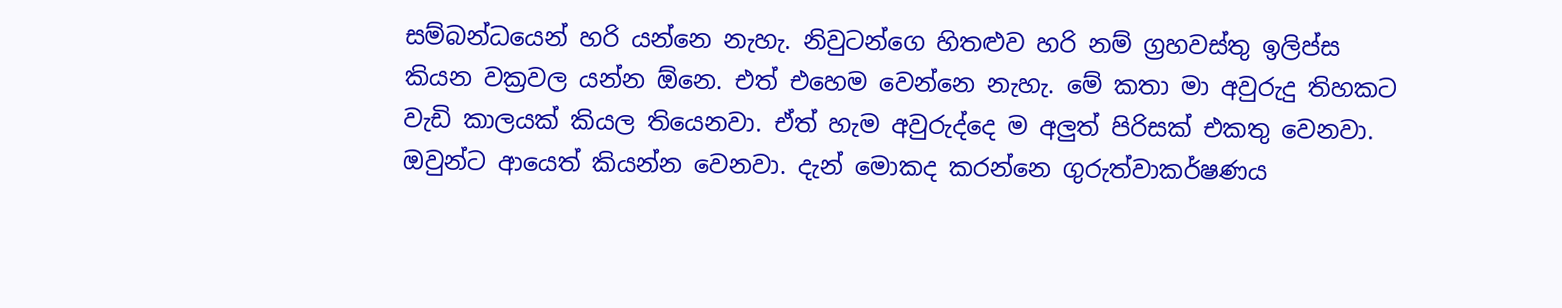සම්බන්ධයෙන් හරි යන්නෙ නැහැ. නිවුටන්ගෙ හිතළුව හරි නම් ග්‍රහවස්තු ඉලිප්ස කියන වක්‍රවල යන්න ඕනෙ. එත් එහෙම වෙන්නෙ නැහැ. මේ කතා මා අවුරුදු තිහකට වැඩි කාලයක් කියල තියෙනවා. ඒත් හැම අවුරුද්දෙ ම අලුත් පිරිසක් එකතු වෙනවා. ඔවුන්ට ආයෙත් කියන්න වෙනවා. දැන් මොකද කරන්නෙ ගුරුත්වාකර්ෂණය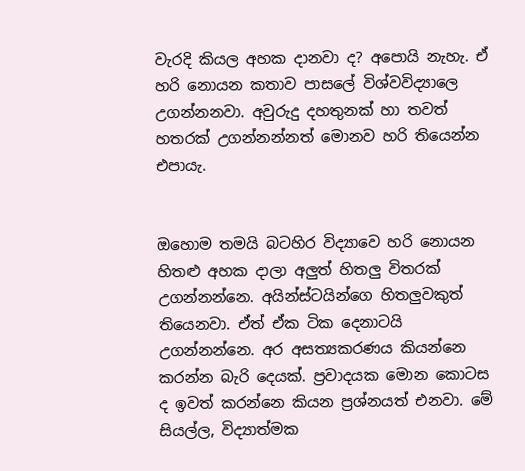වැරදි කියල අහක දානවා ද? අපොයි නැහැ. ඒ හරි නොයන කතාව පාසලේ විශ්වවිද්‍යාලෙ උගන්නනවා. අවුරුදු දහතුනක් හා තවත් හතරක් උගන්නන්නත් මොනව හරි තියෙන්න එපායැ.


ඔහොම තමයි බටහිර විද්‍යාවෙ හරි නොයන හිතළු අහක දාලා අලුත් හිතලු විතරක් උගන්නන්නෙ. අයින්ස්ටයින්ගෙ හිතලුවකුත් තියෙනවා. ඒත් ඒක ටික දෙනාටයි උගන්නන්නෙ. අර අසත්‍යකරණය කියන්නෙ කරන්න බැරි දෙයක්. ප්‍රවාදයක මොන කොටස ද ඉවත් කරන්නෙ කියන ප්‍රශ්නයත් එනවා. මේ සියල්ල, විද්‍යාත්මක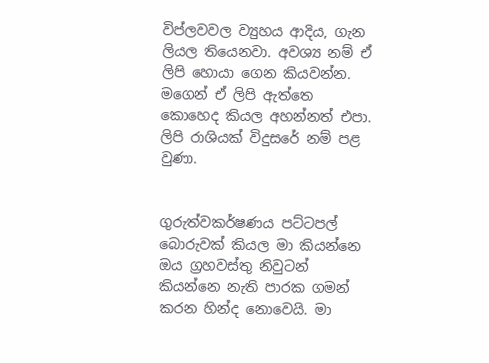විප්ලවවල ව්‍යුහය ආදිය, ගැන ලියල තියෙනවා. අවශ්‍ය නම් ඒ ලිපි හොයා ගෙන කියවන්න. මගෙන් ඒ ලිපි ඇත්තෙ කොහෙද කියල අහන්නත් එපා. ලිපි රාශියක් විදුසරේ නම් පළ වුණා.


ගුරුත්වකර්ෂණය පට්ටපල් බොරුවක් කියල මා කියන්නෙ ඔය ග්‍රහවස්තු නිවුටන් කියන්නෙ නැති පාරක ගමන් කරන හින්ද නොවෙයි. මා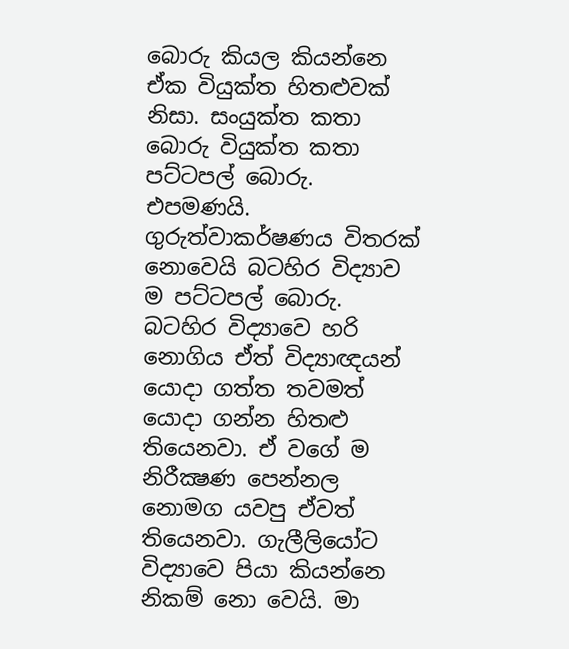බොරු කියල කියන්නෙ ඒක වියුක්ත හිතළුවක් නිසා. සංයුක්ත කතා බොරු වියුක්ත කතා පට්ටපල් බොරු. එපමණයි. ගුරුත්වාකර්ෂණය විතරක් නොවෙයි බටහිර විද්‍යාව ම පට්ටපල් බොරු. බටහිර විද්‍යාවෙ හරි නොගිය ඒත් විද්‍යාඥයන් යොදා ගත්ත තවමත් යොදා ගන්න හිතළු තියෙනවා. ඒ වගේ ම නිරීක්‍ෂණ පෙන්නල නොමග යවපු ඒවත් තියෙනවා. ගැලීලියෝට විද්‍යාවෙ පියා කියන්නෙ නිකම් නො වෙයි. මා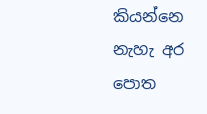කියන්නෙ නැහැ අර පොත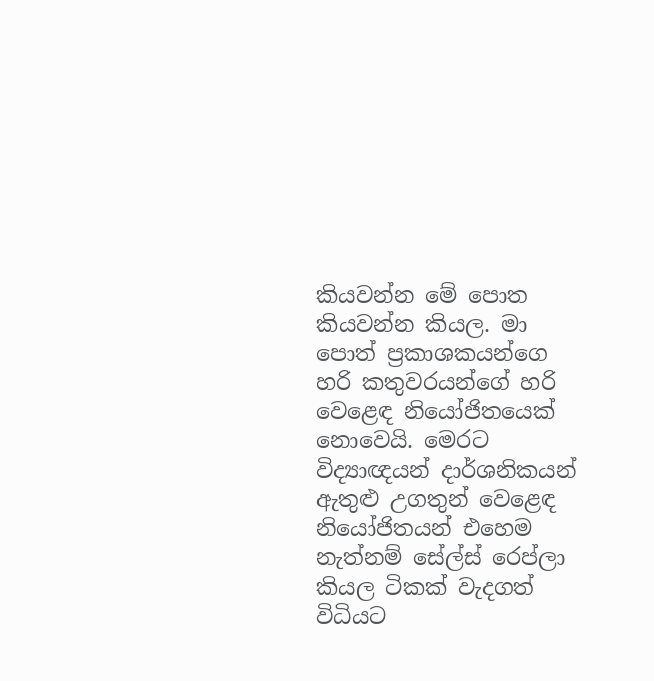කියවන්න මේ පොත කියවන්න කියල. මා පොත් ප්‍රකාශකයන්ගෙ හරි කතුවරයන්ගේ හරි වෙළෙඳ නියෝජිතයෙක් නොවෙයි. මෙරට විද්‍යාඥයන් දාර්ශනිකයන්  ඇතුළු උගතුන් වෙළෙඳ නියෝජිතයන් එහෙම නැත්නම් සේල්ස් රෙප්ලා කියල ටිකක් වැදගත් විධියට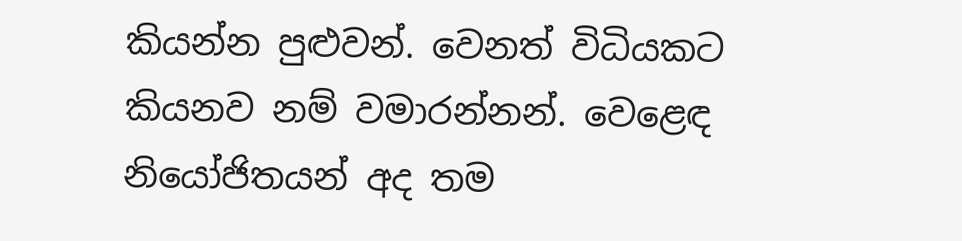කියන්න පුළුවන්. වෙනත් විධියකට කියනව නම් වමාරන්නන්. වෙළෙඳ නියෝජිතයන් අද තම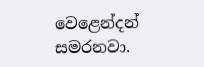වෙළෙන්දන් සමරනවා.